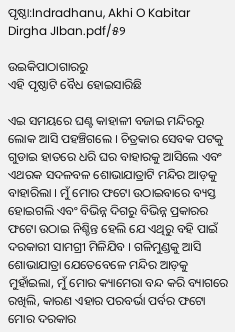ପୃଷ୍ଠା:Indradhanu, Akhi O Kabitar Dirgha JIban.pdf/୫୨

ଉଇକିପାଠାଗାର‌ରୁ
ଏହି ପୃଷ୍ଠାଟି ବୈଧ ହୋଇସାରିଛି

ଏଇ ସମୟରେ ଘଣ୍ଟ କାହାଳୀ ବଜାଇ ମନ୍ଦିରରୁ ଲୋକ ଆସି ପହଞ୍ଚିଗଲେ । ଚିତ୍ରକାର ସେବକ ପଟକୁ ଗୁଡାଇ ହାତରେ ଧରି ଘର ବାହାରକୁ ଆସିଲେ ଏବଂ ଏଥରକ ସଦଳବଳ ଶୋଭାଯାତ୍ରାଟି ମନ୍ଦିର ଆଡ଼କୁ ବାହାରିଲା । ମୁଁ ମୋର ଫଟୋ ଉଠାଇବାରେ ବ୍ୟସ୍ତ ହୋଇଗଲି ଏବଂ ବିଭିନ୍ନ ଦିଗରୁ ବିଭିନ୍ନ ପ୍ରକାରର ଫଟୋ ଉଠାଇ ନିଶ୍ଚିନ୍ତ ହେଲି ଯେ ଏଥିରୁ ବହି ପାଇଁ ଦରକାରୀ ସାମଗ୍ରୀ ମିଳିଯିବ । ଗଳିମୁଣ୍ଡକୁ ଆସି ଶୋଭାଯାତ୍ରା ଯେତେବେଳେ ମନ୍ଦିର ଆଡ଼କୁ ମୁହାଁଇଲା, ମୁଁ ମୋର କ୍ୟାମେରା ବନ୍ଦ କରି ବ୍ୟାଗରେ ରଖିଲି, କାରଣ ଏହାର ପରବର୍ଭା ପର୍ବର ଫଟୋ ମୋର ଦରକାର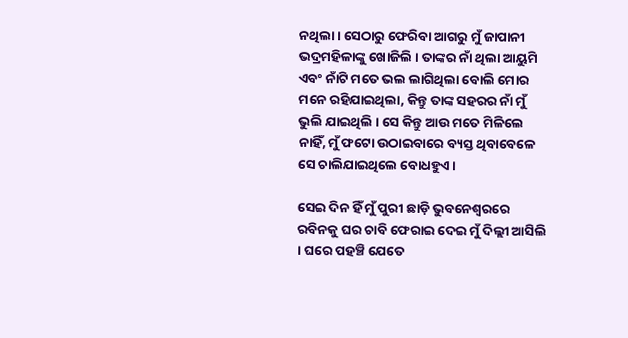ନଥିଲା । ସେଠାରୁ ଫେରିବା ଆଗରୁ ମୁଁ ଜାପାନୀ ଭଦ୍ରମହିଳାଙ୍କୁ ଖୋଜିଲି । ତାଙ୍କର ନାଁ ଥିଲା ଆୟୁମି ଏବଂ ନାଁଟି ମତେ ଭଲ ଲାଗିଥିଲା ବୋଲି ମୋର ମନେ ରହିଯାଇଥିଲା, କିନ୍ତୁ ତାଙ୍କ ସହରର ନାଁ ମୁଁ ଭୁଲି ଯାଇଥିଲି । ସେ କିନ୍ତୁ ଆଉ ମତେ ମିଳିଲେ ନାହିଁ, ମୁଁ ଫଟୋ ଉଠାଇବାରେ ବ୍ୟସ୍ତ ଥିବାବେଳେ ସେ ଚାଲିଯାଇଥିଲେ ବୋଧହୁଏ ।

ସେଇ ଦିନ ହିଁ ମୁଁ ପୁରୀ ଛାଡ଼ି ଭୁବନେଶ୍ୱରରେ ରବିନକୁ ଘର ଚାବି ଫେରାଇ ଦେଇ ମୁଁ ଦିଲ୍ଲୀ ଆସିଲି । ଘରେ ପହଞ୍ଚି ଯେତେ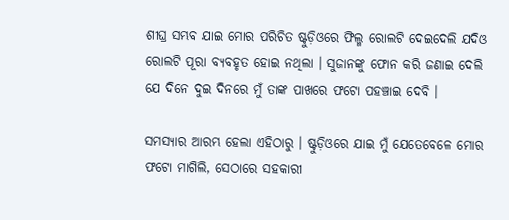ଶୀଘ୍ର ସମ୍ଭବ ଯାଇ ମୋର ପରିଚିତ ଷ୍ଟୁଡ଼ିଓରେ ଫିଲ୍ମ ରୋଲଟି ଦେଇଦେଲି ଯଦିଓ ରୋଲଟି ପୂରା ବ୍ୟବହୃତ ହୋଇ ନଥିଲା । ସୁଜାନଙ୍କୁ ଫୋନ କରି ଜଣାଇ ଦେଲି ଯେ ଦିନେ ଦୁଇ ଦିନରେ ମୁଁ ତାଙ୍କ ପାଖରେ ଫଟୋ ପହଞ୍ଚାଇ ଦେବି ।

ସମସ୍ୟାର ଆରମ୍ଭ ହେଲା ଏହିଠାରୁ । ଷ୍ଟୁଡ଼ିଓରେ ଯାଇ ମୁଁ ଯେତେବେଳେ ମୋର ଫଟୋ ମାଗିଲି, ସେଠାରେ ସହକାରୀ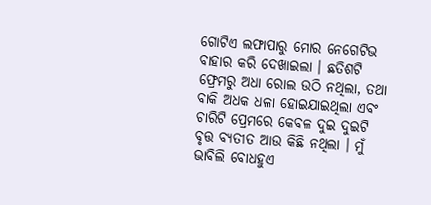ଗୋଟିଏ ଲଫାପାରୁ ମୋର ନେଗେଟିଭ ବାହାର କରି ଦେଖାଇଲା । ଛତିଶଟି ଫ୍ରେମରୁ ଅଧା ରୋଲ ଉଠି ନଥିଲା, ତଥା ବାକି ଅଧକ ଧଳା ହୋଇଯାଇଥିଲା ଏବଂ ଚାରିଟି ପ୍ରେମରେ କେବଳ ଦୁଇ ଦୁଇଟି ବୃତ୍ତ ବ୍ୟତୀତ ଆଉ କିଛି ନଥିଲା । ମୁଁ ଭାବିଲି ବୋଧହୁଏ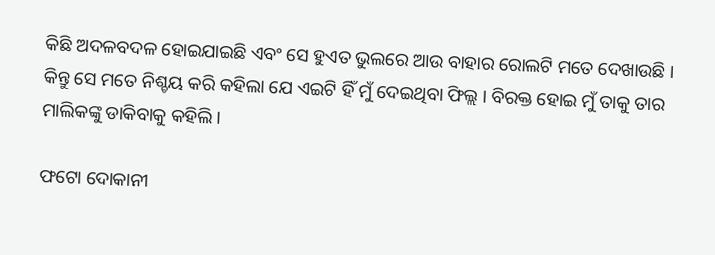କିଛି ଅଦଳବଦଳ ହୋଇଯାଇଛି ଏବଂ ସେ ହୁଏତ ଭୁଲରେ ଆଉ ବାହାର ରୋଲଟି ମତେ ଦେଖାଉଛି । କିନ୍ତୁ ସେ ମତେ ନିଶ୍ଚୟ କରି କହିଲା ଯେ ଏଇଟି ହିଁ ମୁଁ ଦେଇଥିବା ଫିଲ୍ଲ । ବିରକ୍ତ ହୋଇ ମୁଁ ତାକୁ ତାର ମାଲିକଙ୍କୁ ଡାକିବାକୁ କହିଲି ।

ଫଟୋ ଦୋକାନୀ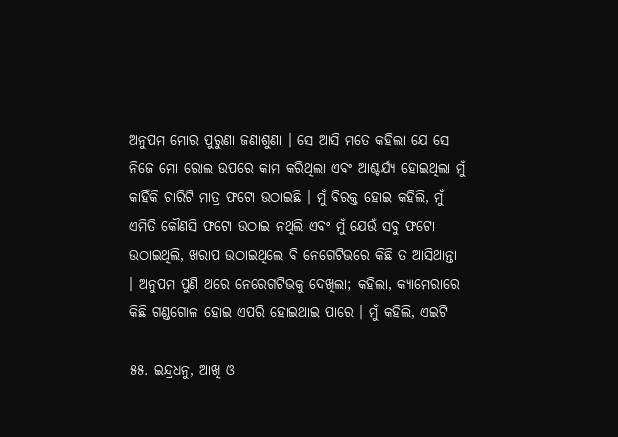ଅନୁପମ ମୋର ପୁରୁଣା ଜଣାଶୁଣା । ସେ ଆସି ମତେ କହିଲା ଯେ ସେ ନିଜେ ମୋ ରୋଲ ଉପରେ କାମ କରିଥିଲା ଏବଂ ଆଶ୍ଚର୍ଯ୍ୟ ହୋଇଥିଲା ମୁଁ କାହିଁକି ଚାରିଟି ମାତ୍ର ଫଟୋ ଉଠାଇଛି । ମୁଁ ବିରକ୍ତ ହୋଇ କହିଲି, ମୁଁ ଏମିତି କୌଣସି ଫଟୋ ଉଠାଇ ନଥିଲି ଏବଂ ମୁଁ ଯେଉଁ ସବୁ ଫଟୋ ଉଠାଇଥିଲି, ଖରାପ ଉଠାଇଥିଲେ ବି ନେଗେଟିଭରେ କିଛି ତ ଆସିଥାନ୍ତା । ଅନୁପମ ପୁଣି ଥରେ ନେରେଗଟିଭକୁ ଦେଖିଲା; କହିଲା, କ୍ୟାମେରାରେ କିଛି ଗଣ୍ଡଗୋଳ ହୋଇ ଏପରି ହୋଇଥାଇ ପାରେ । ମୁଁ କହିଲି, ଏଇଟି

୫୫. ଇନ୍ଦ୍ରଧନୁ, ଆଖି ଓ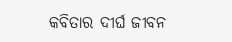କବିତାର ଦୀର୍ଘ ଜୀବନ